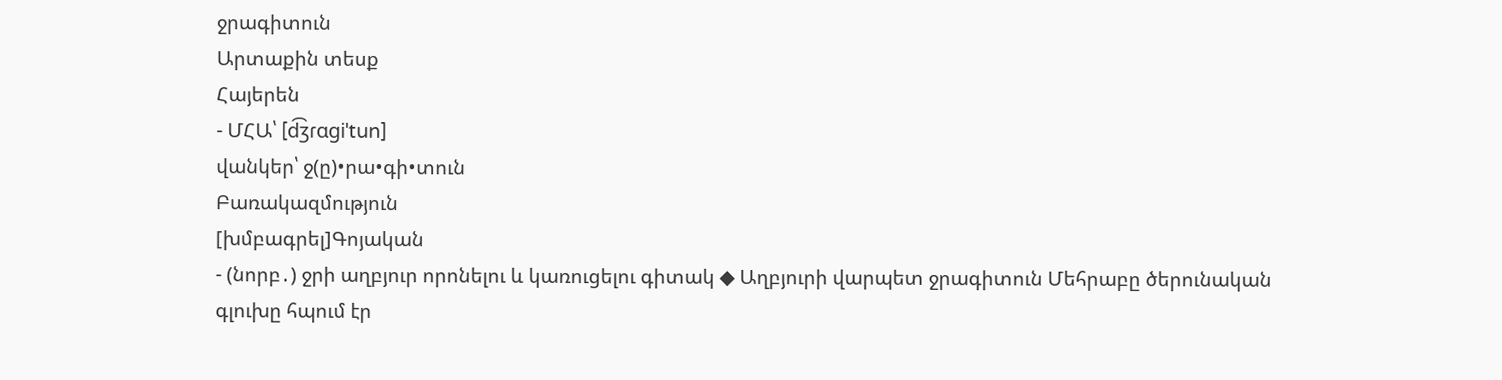ջրագիտուն
Արտաքին տեսք
Հայերեն
- ՄՀԱ՝ [d͡ʒɾɑɡiˈtun]
վանկեր՝ ջ(ը)•րա•գի•տուն
Բառակազմություն
[խմբագրել]Գոյական
- (նորբ․) ջրի աղբյուր որոնելու և կառուցելու գիտակ ◆ Աղբյուրի վարպետ ջրագիտուն Մեհրաբը ծերունական գլուխը հպում էր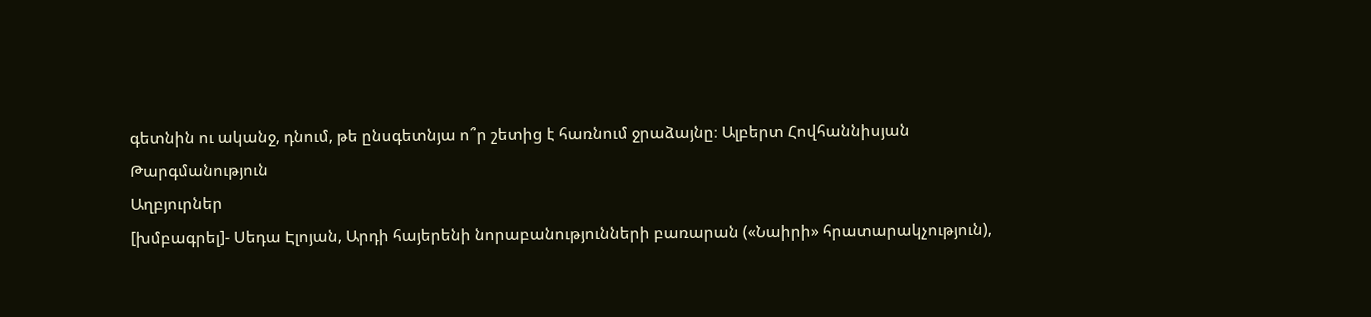գետնին ու ականջ, դնում, թե ընսգետնյա ո՞ր շետից է հառնում ջրաձայնը։ Ալբերտ Հովհաննիսյան
Թարգմանություն
Աղբյուրներ
[խմբագրել]- Սեդա Էլոյան, Արդի հայերենի նորաբանությունների բառարան («Նաիրի» հրատարակչություն),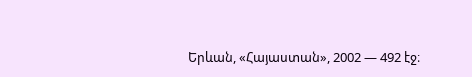Երևան, «Հայաստան», 2002 — 492 էջ։